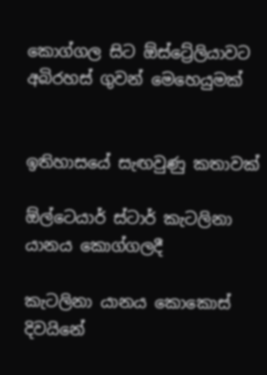කොග්ගල සිට ඕස්ට්‍රේලියාවට අබිරහස් ගුවන් මෙහෙයුමක්


ඉතිහාසයේ සැඟවුණු කතාවක්

ඕල්ටෙයාර් ස්ටාර් කැටලිනා යානය කොග්ගලදී

කැටලිනා යානය කොකොස් දිවයිනේ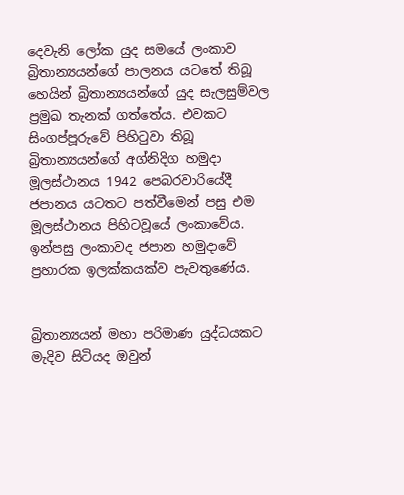දෙවැනි ලෝක යුද සමයේ ලංකාව බ්‍රිතාන්‍යයන්ගේ පාලනය යටතේ තිබූ හෙයින් බ්‍රිතාන්‍යයන්ගේ යුද සැලසුම්වල ප්‍රමුඛ තැනක් ගත්තේය. එවකට සිංගප්පූරුවේ පිහිටුවා තිබූ බ්‍රිතාන්‍යයන්ගේ අග්නිදිග හමුදා මූලස්ථානය 1942 පෙබරවාරියේදී ජපානය යටතට පත්වීමෙන් පසු එම මූලස්ථානය පිහිටවූයේ ලංකාවේය. ඉන්පසු ලංකාවද ජපාන හමුදාවේ ප්‍රහාරක ඉලක්කයක්ව පැවතුණේය.


බ්‍රිතාන්‍යයන් මහා පරිමාණ යුද්ධයකට මැදිව සිටියද ඔවුන්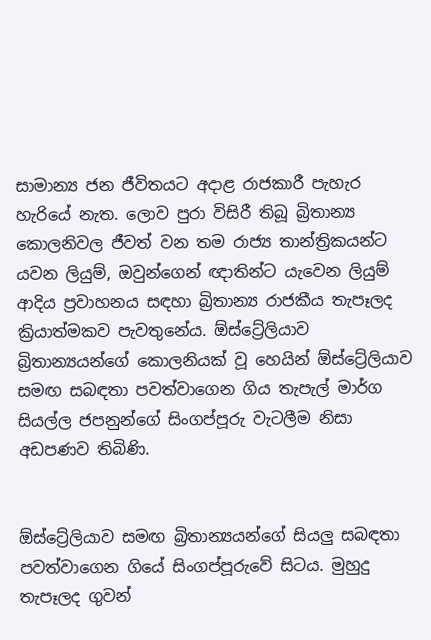සාමාන්‍ය ජන ජීවිතයට අදාළ රාජකාරී පැහැර හැරියේ නැත. ලොව පුරා විසිරී තිබූ බ්‍රිතාන්‍ය කොලනිවල ජීවත් වන තම රාජ්‍ය තාන්ත්‍රිකයන්ට යවන ලියුම්, ඔවුන්ගෙන් ඥාතින්ට යැවෙන ලියුම් ආදිය ප්‍රවාහනය සඳහා බ්‍රිතාන්‍ය රාජකීය තැපෑලද ක්‍රියාත්මකව පැවතුනේය. ඕස්ට්‍රේලියාව බ්‍රිතාන්‍යයන්ගේ කොලනියක් වූ හෙයින් ඕස්ට්‍රේලියාව සමඟ සබඳතා පවත්වාගෙන ගිය තැපැල් මාර්ග සියල්ල ජපනුන්ගේ සිංගප්පූරු වැටලීම නිසා අඩපණව තිබිණි.


ඕස්ට්‍රේලියාව සමඟ බ්‍රිතාන්‍යයන්ගේ සියලු සබඳතා පවත්වාගෙන ගියේ සිංගප්පූරුවේ සිටය. මුහුදු තැපෑලද ගුවන්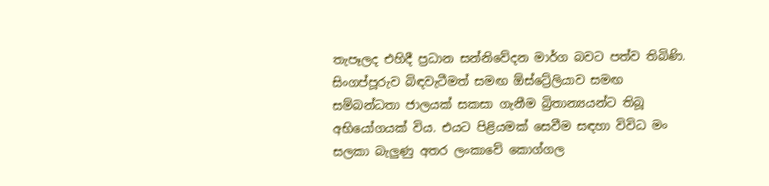තැපෑලද එහිදී ප්‍රධාන සන්නිවේදන මාර්ග බවට පත්ව තිබිණි. සිංගප්පූරුව බිඳවැටීමත් සමඟ ඕස්ට්‍රේලියාව සමඟ සම්බන්ධතා ජාලයක් සකසා ගැනීම බ්‍රිතාන්‍යයන්ට තිබූ අභියෝගයක් විය. එයට පිළියමක් සෙවීම සඳහා විවිධ මං සලකා බැලුණු අතර ලංකාවේ කොග්ගල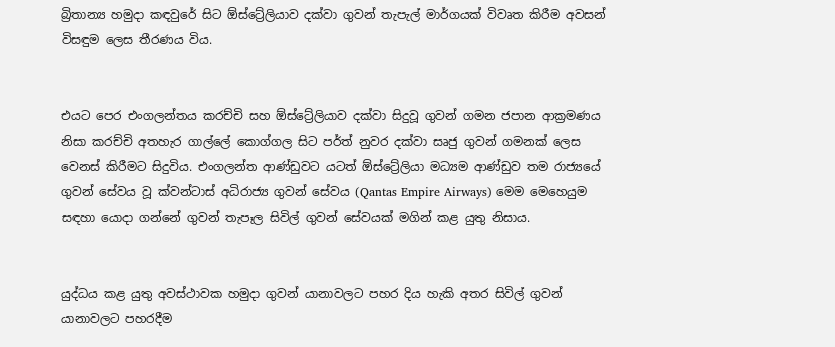බ්‍රිතාන්‍ය හමුදා කඳවුරේ සිට ඕස්ට්‍රේලියාව දක්වා ගුවන් තැපැල් මාර්ගයක් විවෘත කිරීම අවසන් විසඳුම ලෙස තීරණය විය.


එයට පෙර එංගලන්තය කරච්චි සහ ඕස්ට්‍රේලියාව දක්වා සිදුවූ ගුවන් ගමන ජපාන ආක්‍රමණය නිසා කරච්චි අතහැර ගාල්ලේ කොග්ගල සිට පර්ත් නුවර දක්වා සෘජු ගුවන් ගමනක් ලෙස වෙනස් කිරීමට සිදුවිය. එංගලන්ත ආණ්ඩුවට යටත් ඕස්ට්‍රේලියා මධ්‍යම ආණ්ඩුව තම රාජ්‍යයේ ගුවන් සේවය වූ ක්වන්ටාස් අධිරාජ්‍ය ගුවන් සේවය (Qantas Empire Airways) මෙම මෙහෙයුම සඳහා යොදා ගන්නේ ගුවන් තැපෑල සිවිල් ගුවන් සේවයක් මගින් කළ යුතු නිසාය.


යුද්ධය කළ යුතු අවස්ථාවක හමුදා ගුවන් යානාවලට පහර දිය හැකි අතර සිවිල් ගුවන් යානාවලට පහරදීම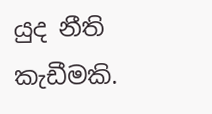යුද නීති කැඩීමකි.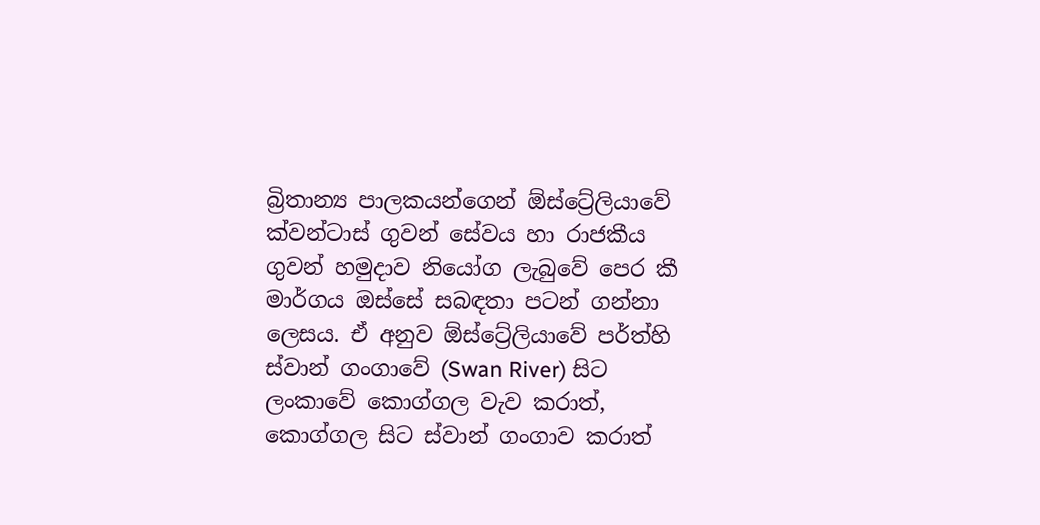බ්‍රිතාන්‍ය පාලකයන්ගෙන් ඕස්ට්‍රේලියාවේ ක්වන්ටාස් ගුවන් සේවය හා රාජකීය ගුවන් හමුද‌ාව නියෝග ලැබුවේ පෙර කී මාර්ගය ඔස්සේ සබඳතා පටන් ගන්නා ලෙසය. ඒ අනුව ඕස්ට්‍රේලියාවේ පර්ත්හි ස්වාන් ගංගාවේ (Swan River) සිට ලංකාවේ කොග්ගල වැව කරාත්, කොග්ගල සිට ස්වාන් ගංගාව කරාත්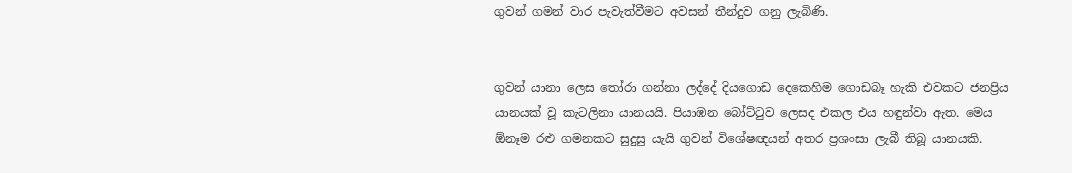ගුවන් ගමන් වාර පැවැත්වීමට අවසන් තීන්දුව ගනු ලැබිණි.


ගුවන් යානා ලෙස තෝරා ගන්නා ලද්දේ දියගොඩ දෙකෙහිම ගොඩබෑ හැකි එවකට ජනප්‍රිය යානයක් වූ කැටලිනා යානයයි. පියාඹන බෝට්ටුව ලෙසද එකල එය හඳුන්වා ඇත. මෙය ඕනෑම රළු ගමනකට සුදුසු යැයි ගුවන් විශේෂඥයන් අතර ප්‍රශංසා ලැබී තිබූ යානයකි.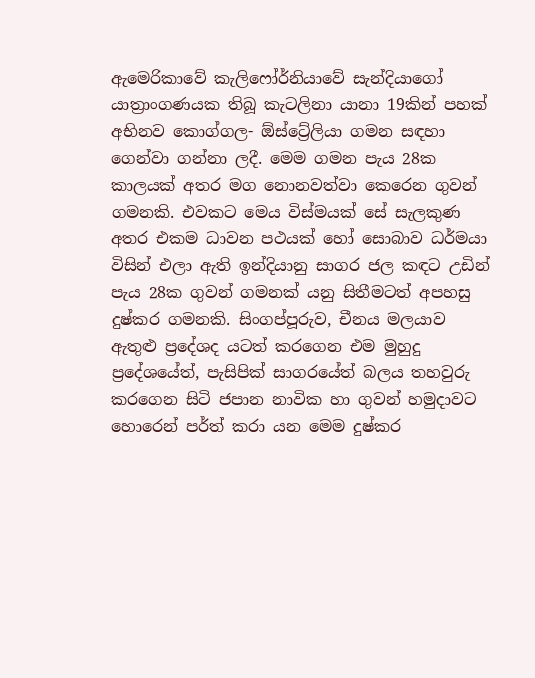ඇමෙරිකාවේ කැලිෆෝර්නියාවේ සැන්දියාගෝ යාත්‍රාංගණයක තිබූ කැටලිනා යානා 19කින් පහක් අභිනව කොග්ගල- ඕස්ට්‍රේලියා ගමන සඳහා ගෙන්වා ගන්නා ලදී. මෙම ගමන පැය 28ක කාලයක් අතර මග නොනවත්වා කෙරෙන ගුවන් ගමනකි. එවකට මෙය විස්මයක් සේ සැලකුණ අතර එකම ධාවන පථයක් හෝ සොබාව ධර්මයා විසින් එලා ඇති ඉන්දියානු සාගර ජල කඳට උඩින් පැය 28ක ගුවන් ගමනක් යනු සිතීමටත් අපහසු දුෂ්කර ගමනකි. සිංගප්පූරුව, චීනය මලයාව ඇතුළු ප්‍රදේශද යටත් කරගෙන එම මුහුදු ප්‍රදේශයේත්, පැසිපික් සාගරයේත් බලය තහවුරු කරගෙන සිටි ජපාන නාවික හා ගුවන් හමුදාවට හොරෙන් පර්ත් කරා යන මෙම දුෂ්කර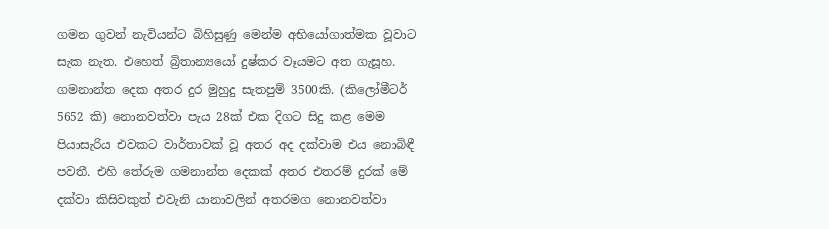ගමන ගුවන් නැවියන්ට බිහිසුණු මෙන්ම අභියෝගාත්මක වූවාට සැක නැත. එහෙත් බ්‍රිතාන්‍යයෝ දුෂ්කර වෑයමට අත ගැසූහ. ගමනාන්ත දෙක අතර දුර මුහුදු සැතපුම් 3500කි. (කිලෝමීටර් 5652 කි) නොනවත්වා පැය 28ක් එක දිගට සිදු කළ මෙම පියාසැරිය එවකට වාර්තාවක් වූ අතර අද දක්වාම එය නොබිඳී පවතී. එහි තේරුම ගමනාන්ත දෙකක් අතර එතරම් දුරක් මේ දක්වා කිසිවකුත් එවැනි යානාවලින් අතරමග නොනවත්වා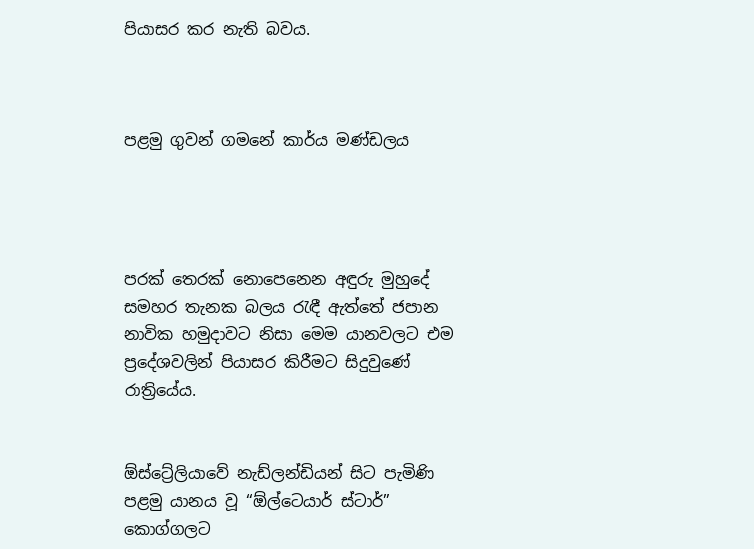පියාසර කර නැති බවය.



පළමු ගුවන් ගමනේ කාර්ය මණ්ඩලය




පරක් තෙරක් නොපෙනෙන අඳුරු මුහුදේ සමහර තැනක බලය රැඳී ඇත්තේ ජපාන නාවික හමුදාවට නිසා මෙම යානවලට එම ප්‍රදේශවලින් පියාසර කිරීමට සිදුවුණේ රාත්‍රියේය.


ඕස්ට්‍රේලියාවේ නැඩ්ලන්ඩියන් සිට පැමිණි පළමු යානය වූ “ඕල්ටෙයාර් ස්ටාර්” කොග්ගලට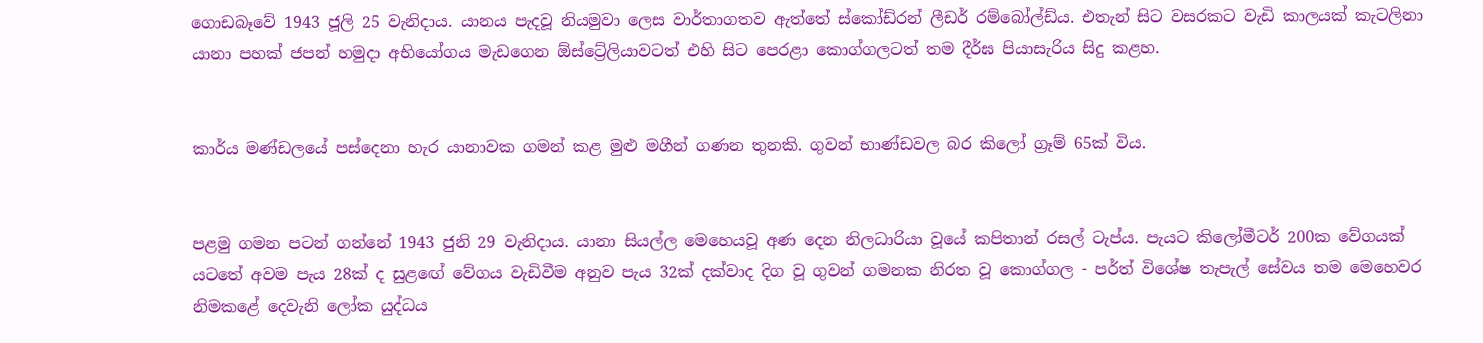ගොඩබෑවේ 1943 ජූලි 25 වැනිදාය. යානය පැදවූ නියමුවා ලෙස වාර්තාගතව ඇත්තේ ස්කෝඩ්රන් ලීඩර් රම්බෝල්ඩ්ය. එතැන් සිට වසරකට වැඩි කාලයක් කැටලිනා යානා පහක් ජපන් හමුදා අභියෝගය මැඩගෙන ඕස්ට්‍රේලියාවටත් එහි සිට පෙරළා කොග්ගලටත් තම දීර්ඝ පියාසැරිය සිදු කළහ.


කාර්ය මණ්ඩලයේ පස්දෙනා හැර යානාවක ගමන් කළ මුළු මගීන් ගණන තුනකි. ගුවන් භාණ්ඩවල බර කිලෝ ග්‍රෑම් 65ක් විය.


පළමු ගමන පටන් ගන්නේ 1943 ජුනි 29 වැනිදාය. යානා සියල්ල මෙහෙයවූ අණ දෙන නිලධාරියා වූයේ කපිතාන් රසල් ටැප්ය. පැයට කිලෝමීටර් 200ක වේගයක් යටතේ අවම පැය 28ක් ද සුළඟේ වේගය වැඩිවීම අනුව පැය 32ක් දක්වාද දිග වූ ගුවන් ගමනක නිරත වූ කොග්ගල - පර්ත් විශේෂ තැපැල් සේවය තම මෙහෙවර නිමකළේ දෙවැනි ලෝක යුද්ධය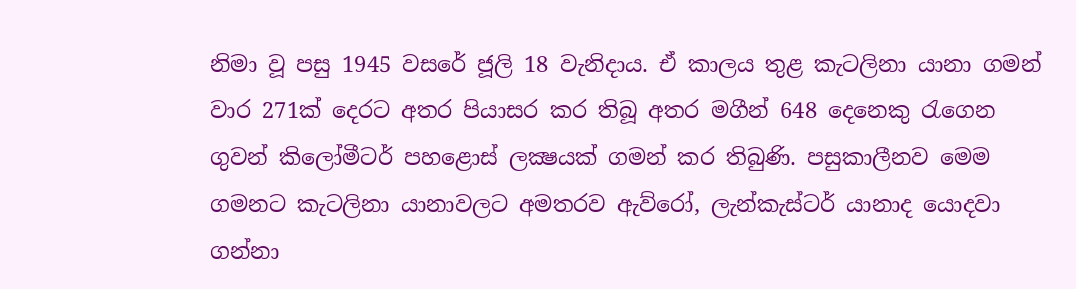නිමා වූ පසු 1945 වසරේ ජූලි 18 වැනිදාය. ඒ කාලය තුළ කැටලිනා යානා ගමන් වාර 271ක් දෙරට අතර පියාසර කර තිබූ අතර මගීන් 648 දෙනෙකු රැගෙන ගුවන් කිලෝමීටර් පහළොස් ලක්‍ෂයක් ගමන් කර තිබුණි. පසුකාලීනව මෙම ගමනට කැටලිනා යානාවලට අමතරව ඇව්රෝ, ලැන්කැස්ටර් යානාද යොදවා ගන්නා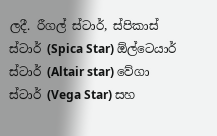ලදී. රීගල් ස්ටාර්, ස්පිකාස් ස්ටාර් (Spica Star) ඕල්ටෙයාර් ස්ටාර් (Altair star) වේගා ස්ටාර් (Vega Star) සහ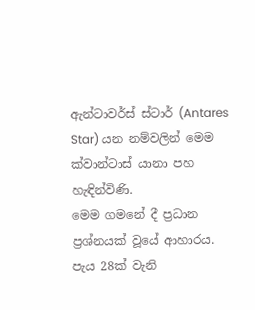ඇන්ටාවර්ස් ස්ටාර් (Antares Star) යන නම්වලින් මෙම ක්වාන්ටාස් යානා පහ හැඳින්විණි.
මෙම ගමනේ දී ප්‍රධාන ප්‍රශ්නයක් වූයේ ආහාරය. පැය 28ක් වැනි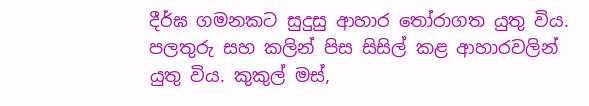දීර්ඝ ගමනකට සුදුසු ආහාර තෝරාගත යුතු විය. පලතුරු සහ කලින් පිස සිසිල් කළ ආහාරවලින් යුතු විය. කුකුල් මස්,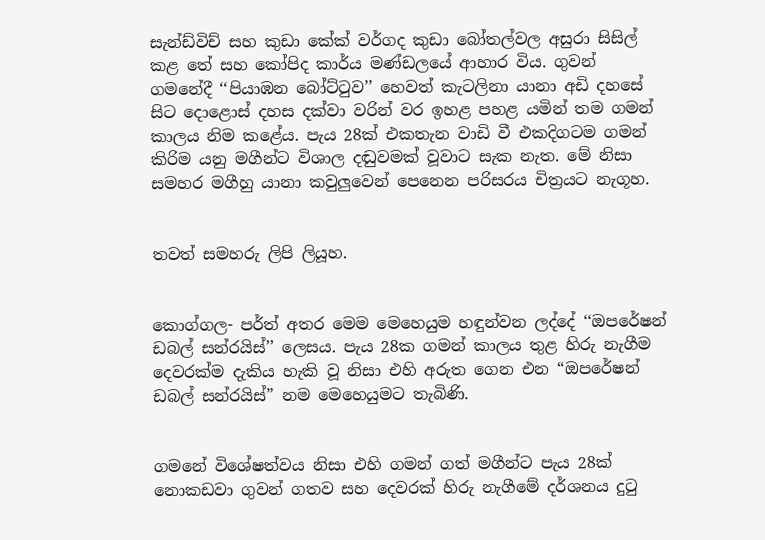සැන්ඩ්විච් සහ කුඩා කේක් වර්ගද කුඩා බෝතල්වල අසුරා සිසිල් කළ තේ සහ කෝපිද කාර්ය මණ්ඩලයේ ආහාර විය. ගුවන් ගමනේදී ‘‘පියාඹන බෝට්ටුව’’ හෙවත් කැටලිනා යානා අඩි දහසේ සිට දොළොස් දහස දක්වා වරින් වර ඉහළ පහළ යමින් තම ගමන් කාලය නිම කළේය. පැය 28ක් එකතැන වාඩි වී එකදිගටම ගමන් කිරිම යනු මගීන්ට විශාල දඬුවමක් වූවාට සැක නැත. මේ නිසා සමහර මගීහු යානා කවුලුවෙන් පෙනෙන පරිසරය චිත්‍රයට නැගූහ.


තවත් සමහරු ලිපි ලියූහ.


කොග්ගල- පර්ත් අතර මෙම මෙහෙයුම හඳුන්වන ලද්දේ ‘‘ඔපරේෂන් ඩබල් සන්රයිස්’’ ලෙසය. පැය 28ක ගමන් කාලය තුළ හිරු නැගීම දෙවරක්ම දැකිය හැකි වූ නිසා එහි අරුත ගෙන එන “ඔපරේෂන් ඩබල් සන්රයිස්” නම මෙහෙයුමට තැබිණි.


ගමනේ විශේෂත්වය නිසා එහි ගමන් ගත් මගීන්ට පැය 28ක් නොකඩවා ගුවන් ගතව සහ දෙවරක් හිරු නැගීමේ දර්ශනය දුටු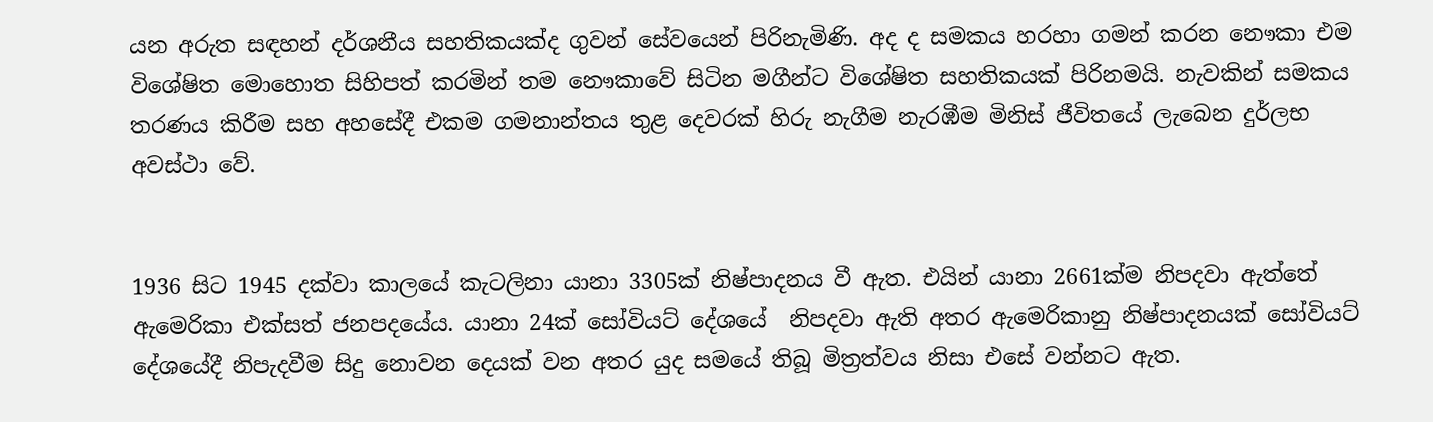යන අරුත සඳහන් දර්ශනීය සහතිකයක්ද ගුවන් සේවයෙන් පිරිනැමිණි. අද ද සමකය හරහා ගමන් කරන නෞකා එම විශේෂිත මොහොත සිහිපත් කරමින් තම නෞකාවේ සිටින මගීන්ට විශේෂිත සහතිකයක් පිරිනමයි. නැවකින් සමකය තරණය කිරීම සහ අහසේදී එකම ගමනාන්තය තුළ දෙවරක් හිරු නැගීම නැරඹීම මිනිස් ජීවිතයේ ලැබෙන දුර්ලභ අවස්ථා වේ.


1936 සිට 1945 දක්වා කාලයේ කැටලිනා යානා 3305ක් නිෂ්පාදනය වී ඇත. එයින් යානා 2661ක්ම නිපදවා ඇත්තේ ඇමෙරිකා එක්සත් ජනපදයේය. යානා 24ක් සෝවියට් දේශයේ  නිපදවා ඇති අතර ඇමෙරිකානු නිෂ්පාදනයක් සෝවියට් දේශයේදී නිපැදවීම සිදු නොවන දෙයක් වන අතර යුද සමයේ තිබූ මිත්‍රත්වය නිසා එසේ වන්නට ඇත.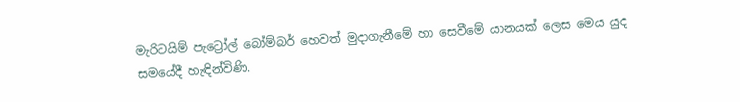මැරිටයිම් පැට්‍රෝල් බෝම්බර් හෙවත් මුදාගැනීමේ හා සෙවීමේ යානයක් ලෙස මෙය යුද සමයේදී හැඳින්විණි.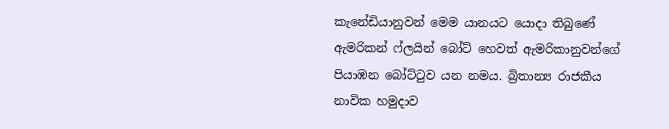කැනේඩියානුවන් මෙම යානයට යොදා තිබුණේ ඇමරිකන් ෆ්ලයින් බෝට් හෙවත් ඇමරිකානුවන්ගේ පියාඹන බෝට්ටුව යන නමය. බ්‍රිතාන්‍ය රාජකීය නාවික හමුදාව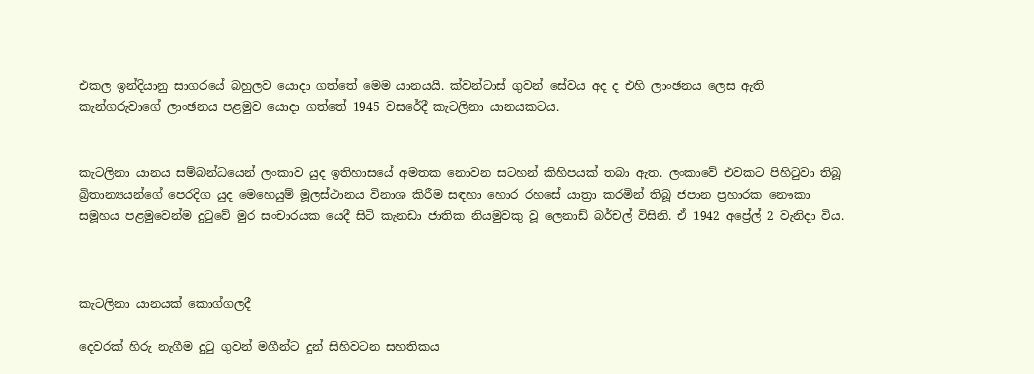එකල ඉන්දියානු සාගරයේ බහුලව යොදා ගත්තේ මෙම යානයයි. ක්වන්ටාස් ගුවන් සේවය අද ද එහි ලාංඡනය ලෙස ඇති කැන්ගරුවාගේ ලාංඡනය පළමුව යොදා ගත්තේ 1945 වසරේදී කැටලිනා යානයකටය.


කැටලිනා යානය සම්බන්ධයෙන් ලංකාව යුද ඉතිහාසයේ අමතක නොවන සටහන් කිහිපයක් තබා ඇත. ලංකාවේ එවකට පිහිටුවා තිබූ බ්‍රිතාන්‍යයන්ගේ පෙරදිග යුද මෙහෙයුම් මූලස්ථානය විනාශ කිරීම සඳහා හොර රහසේ යාත්‍රා කරමින් තිබූ ජපාන ප්‍රහාරක නෞකා සමූහය පළමුවෙන්ම දුටුවේ මුර සංචාරයක යෙදී සිටි කැනඩා ජාතික නියමුවකු වූ ලෙනාඩ් බර්චල් විසිනි. ඒ 1942 අප්‍රේල් 2 වැනිදා විය.



කැටලිනා යානයක් කොග්ගලදී

දෙවරක් හිරු නැගීම දුටු ගුවන් මගීන්ට දුන් සිහිවටන සහතිකය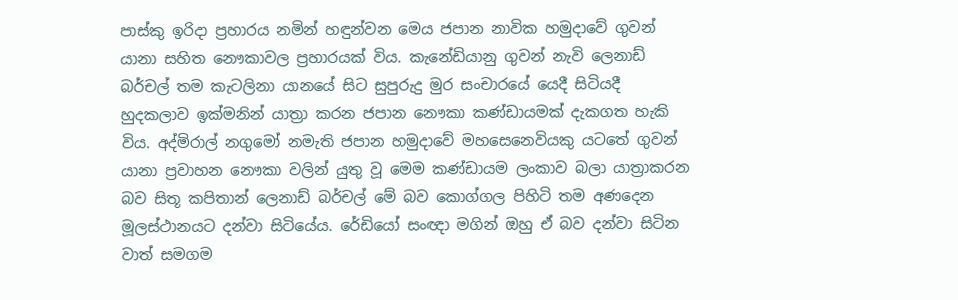පාස්කු ඉරිදා ප්‍රහාරය නමින් හඳුන්වන මෙය ජපාන නාවික හමුදාවේ ගුවන් යානා සහිත නෞකාවල ප්‍රහාරයක් විය. කැනේඩියානු ගුවන් නැවි ලෙනාඩ් බර්චල් තම කැටලිනා යානයේ සිට සුපුරුදු මුර සංචාරයේ යෙදී සිටියදී හුදකලාව ඉක්මනින් යාත්‍රා කරන ජපාන නෞකා කණ්ඩායමක් දැකගත හැකි විය. අද්මිරාල් නගුමෝ නමැති ජපාන හමුදාවේ මහසෙනෙවියකු යටතේ ගුවන් යානා ප්‍රවාහන නෞකා වලින් යුතු වූ මෙම කණ්ඩායම ලංකාව බලා යාත්‍රාකරන බව සිතූ කපිතාන් ලෙනාඩ් බර්චල් මේ බව කොග්ගල පිහිටි තම අණදෙන මූලස්ථානයට දන්වා සිටියේය. රේඩියෝ සංඥා මගින් ඔහු ඒ බව දන්වා සිටින වාත් සමගම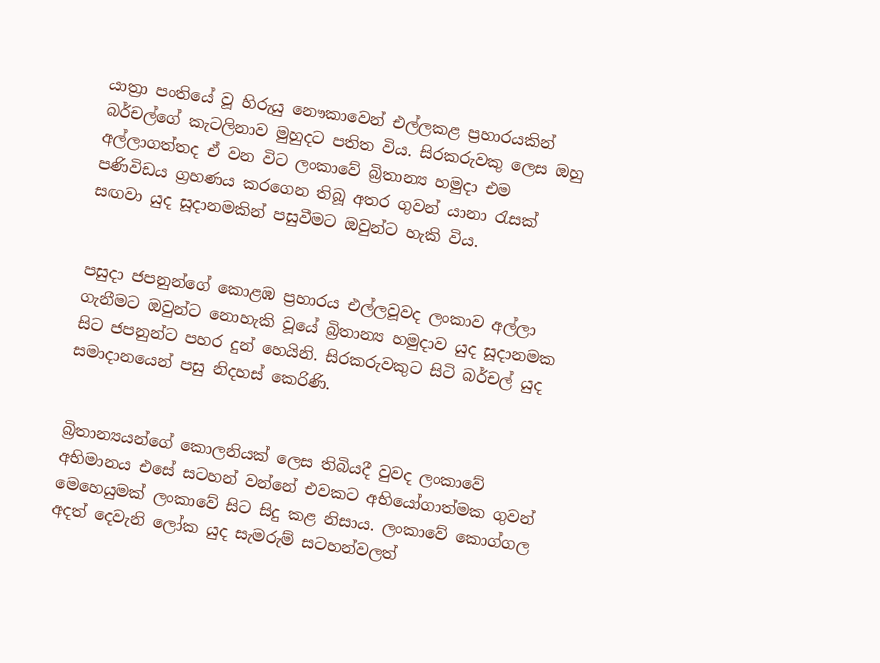යාත්‍රා පංතියේ වූ හිරුයු නෞකාවෙන් එල්ලකළ ප්‍රහාරයකින් බර්චල්ගේ කැටලිනාව මුහුදට පතිත විය. සිරකරුවකු ලෙස ඔහු අල්ලාගත්තද ඒ වන විට ලංකාවේ බ්‍රිතාන්‍ය හමුදා එම පණිවිඩය ග්‍රහණය කරගෙන තිබූ අතර ගුවන් යානා රැසක් සඟවා යුද සූදානමකින් පසුවීමට ඔවුන්ට හැකි විය.


පසුදා ජපනුන්ගේ කොළඹ ප්‍රහාරය එල්ලවූවද ලංකාව අල්ලා ගැනීමට ඔවුන්ට නොහැකි වූයේ බ්‍රිතාන්‍ය හමුදාව යුද සූදානමක සිට ජපනුන්ට පහර දුන් හෙයිනි. සිරකරුවකුට සිටි බර්චල් යුද සමාදානයෙන් පසු නිදහස් කෙරිණි.


බ්‍රිතාන්‍යයන්ගේ කොලනියක් ලෙස තිබියදී වුවද ලංකාවේ අභිමානය එසේ සටහන් වන්නේ එවකට අභියෝගාත්මක ගුවන් මෙහෙයුමක් ලංකාවේ සිට සිදු කළ නිසාය. ලංකාවේ කොග්ගල අදත් දෙවැනි ලෝක යුද සැමරුම් සටහන්වලත්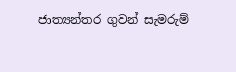ජාත්‍යන්තර ගුවන් සැමරුම්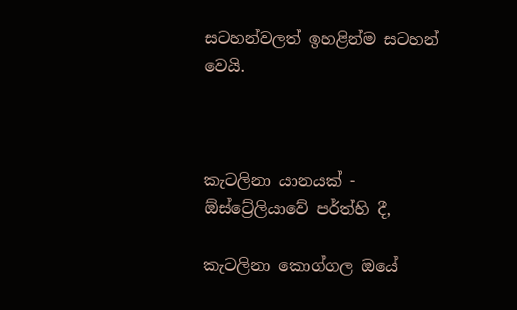සටහන්වලත් ඉහළින්ම සටහන් වෙයි.



කැටලිනා යානයක් - ඕස්ට්‍රේලියාවේ පර්ත්හි දී,

කැටලිනා කොග්ගල ඔයේ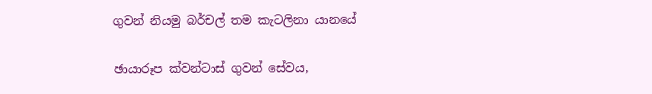ගුවන් නියමු බර්චල් තම කැටලිනා යානයේ

ඡායාරූප ක්වන්ටාස් ගුවන් සේවය,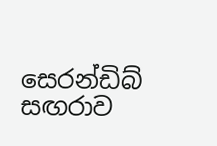සෙරන්ඩිබ් සඟරාව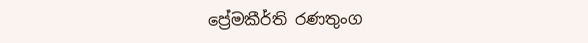ප්‍රේමකීර්ති රණතුංග